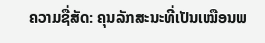ຄວາມຊື່ສັດ: ຄຸນລັກສະນະທີ່ເປັນເໝືອນພ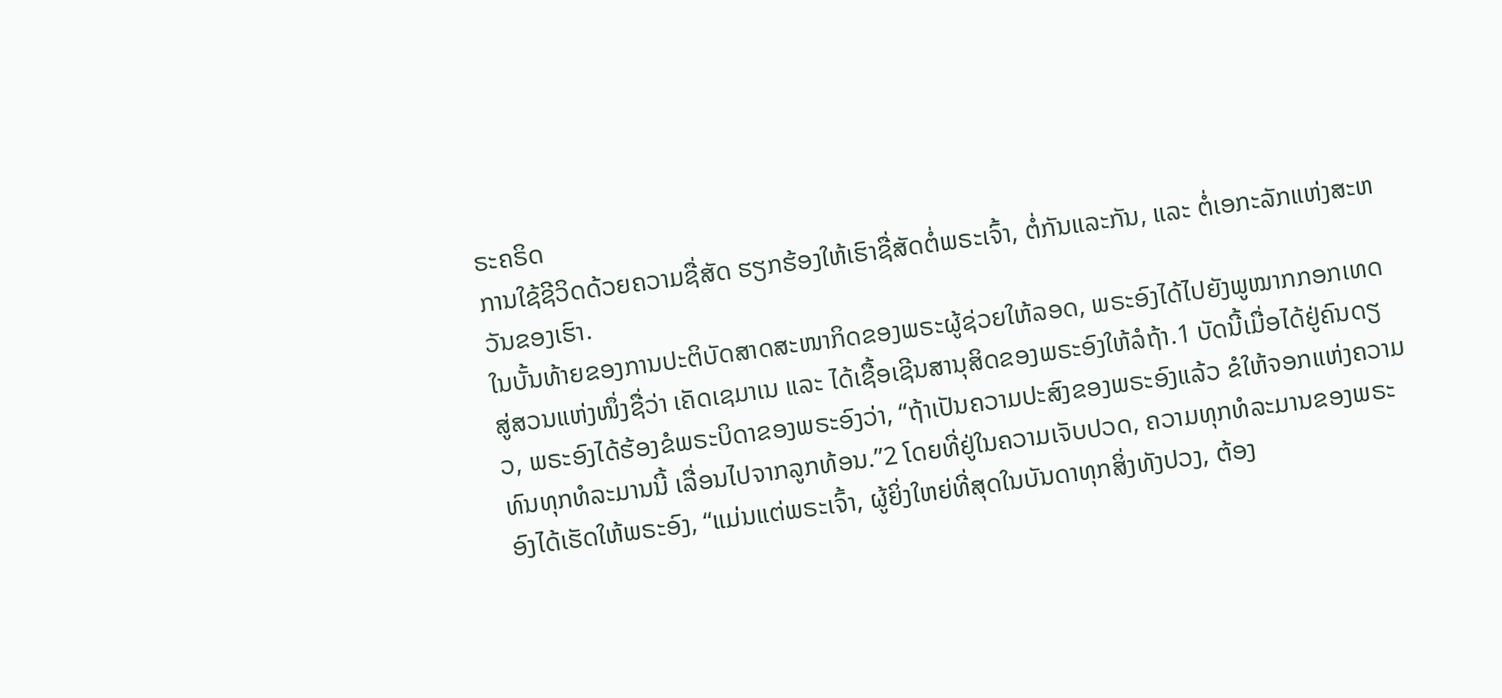ຣະຄຣິດ
ການໃຊ້ຊີວິດດ້ວຍຄວາມຊື່ສັດ ຮຽກຮ້ອງໃຫ້ເຮົາຊື່ສັດຕໍ່ພຣະເຈົ້າ, ຕໍ່ກັນແລະກັນ, ແລະ ຕໍ່ເອກະລັກແຫ່ງສະຫວັນຂອງເຮົາ.
ໃນບັ້ນທ້າຍຂອງການປະຕິບັດສາດສະໜາກິດຂອງພຣະຜູ້ຊ່ວຍໃຫ້ລອດ, ພຣະອົງໄດ້ໄປຍັງພູໝາກກອກເທດ ສູ່ສວນແຫ່ງໜຶ່ງຊື່ວ່າ ເຄັດເຊມາເນ ແລະ ໄດ້ເຊື້ອເຊີນສານຸສິດຂອງພຣະອົງໃຫ້ລໍຖ້າ.1 ບັດນີ້ເມື່ອໄດ້ຢູ່ຄົນດຽວ, ພຣະອົງໄດ້ຮ້ອງຂໍພຣະບິດາຂອງພຣະອົງວ່າ, “ຖ້າເປັນຄວາມປະສົງຂອງພຣະອົງແລ້ວ ຂໍໃຫ້ຈອກແຫ່ງຄວາມທົນທຸກທໍລະມານນີ້ ເລື່ອນໄປຈາກລູກທ້ອນ.”2 ໂດຍທີ່ຢູ່ໃນຄວາມເຈັບປວດ, ຄວາມທຸກທໍລະມານຂອງພຣະອົງໄດ້ເຮັດໃຫ້ພຣະອົງ, “ແມ່ນແຕ່ພຣະເຈົ້າ, ຜູ້ຍິ່ງໃຫຍ່ທີ່ສຸດໃນບັນດາທຸກສິ່ງທັງປວງ, ຕ້ອງ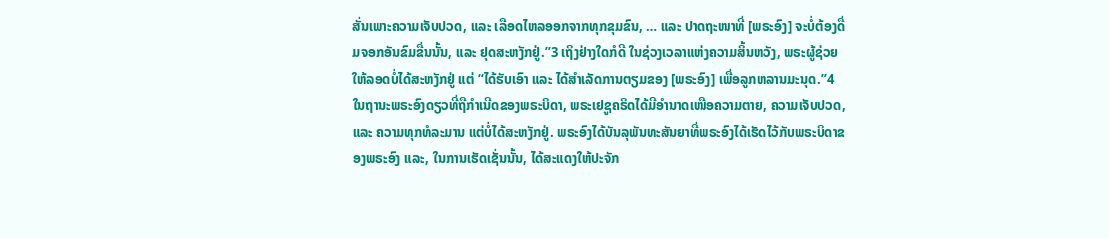ສັ່ນເພາະຄວາມເຈັບປວດ, ແລະ ເລືອດໄຫລອອກຈາກທຸກຂຸມຂົນ, … ແລະ ປາດຖະໜາທີ່ [ພຣະອົງ] ຈະບໍ່ຕ້ອງດື່ມຈອກອັນຂົມຂື່ນນັ້ນ, ແລະ ຢຸດສະຫງັກຢູ່.”3 ເຖິງຢ່າງໃດກໍດີ ໃນຊ່ວງເວລາແຫ່ງຄວາມສິ້ນຫວັງ, ພຣະຜູ້ຊ່ວຍໃຫ້ລອດບໍ່ໄດ້ສະຫງັກຢູ່ ແຕ່ “ໄດ້ຮັບເອົາ ແລະ ໄດ້ສຳເລັດການຕຽມຂອງ [ພຣະອົງ] ເພື່ອລູກຫລານມະນຸດ.”4
ໃນຖານະພຣະອົງດຽວທີ່ຖືກຳເນີດຂອງພຣະບິດາ, ພຣະເຢຊູຄຣິດໄດ້ມີອຳນາດເໜືອຄວາມຕາຍ, ຄວາມເຈັບປວດ, ແລະ ຄວາມທຸກທໍລະມານ ແຕ່ບໍ່ໄດ້ສະຫງັກຢູ່. ພຣະອົງໄດ້ບັນລຸພັນທະສັນຍາທີ່ພຣະອົງໄດ້ເຮັດໄວ້ກັບພຣະບິດາຂອງພຣະອົງ ແລະ, ໃນການເຮັດເຊັ່ນນັ້ນ, ໄດ້ສະແດງໃຫ້ປະຈັກ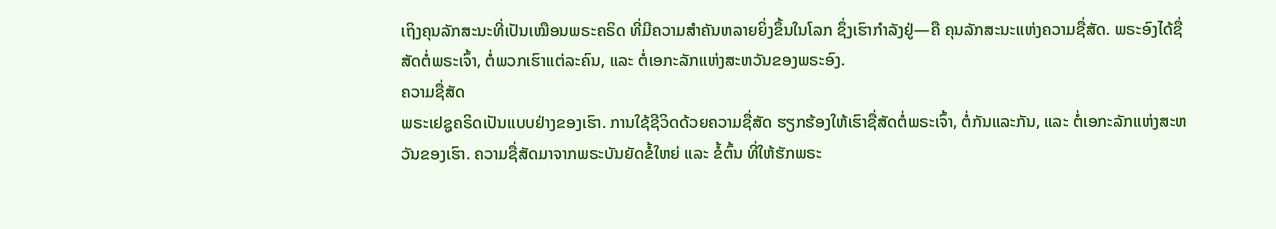ເຖິງຄຸນລັກສະນະທີ່ເປັນເໝືອນພຣະຄຣິດ ທີ່ມີຄວາມສຳຄັນຫລາຍຍິ່ງຂຶ້ນໃນໂລກ ຊຶ່ງເຮົາກຳລັງຢູ່—ຄື ຄຸນລັກສະນະແຫ່ງຄວາມຊື່ສັດ. ພຣະອົງໄດ້ຊື່ສັດຕໍ່ພຣະເຈົ້າ, ຕໍ່ພວກເຮົາແຕ່ລະຄົນ, ແລະ ຕໍ່ເອກະລັກແຫ່ງສະຫວັນຂອງພຣະອົງ.
ຄວາມຊື່ສັດ
ພຣະເຢຊູຄຣິດເປັນແບບຢ່າງຂອງເຮົາ. ການໃຊ້ຊີວິດດ້ວຍຄວາມຊື່ສັດ ຮຽກຮ້ອງໃຫ້ເຮົາຊື່ສັດຕໍ່ພຣະເຈົ້າ, ຕໍ່ກັນແລະກັນ, ແລະ ຕໍ່ເອກະລັກແຫ່ງສະຫວັນຂອງເຮົາ. ຄວາມຊື່ສັດມາຈາກພຣະບັນຍັດຂໍ້ໃຫຍ່ ແລະ ຂໍ້ຕົ້ນ ທີ່ໃຫ້ຮັກພຣະ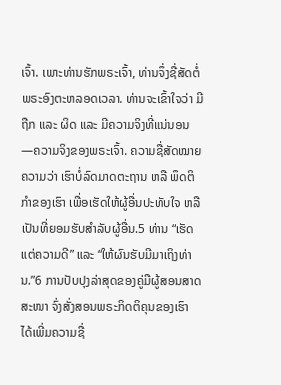ເຈົ້າ. ເພາະທ່ານຮັກພຣະເຈົ້າ, ທ່ານຈຶ່ງຊື່ສັດຕໍ່ພຣະອົງຕະຫລອດເວລາ. ທ່ານຈະເຂົ້າໃຈວ່າ ມີຖືກ ແລະ ຜິດ ແລະ ມີຄວາມຈິງທີ່ແນ່ນອນ—ຄວາມຈິງຂອງພຣະເຈົ້າ. ຄວາມຊື່ສັດໝາຍຄວາມວ່າ ເຮົາບໍ່ລົດມາດຕະຖານ ຫລື ພຶດຕິກຳຂອງເຮົາ ເພື່ອເຮັດໃຫ້ຜູ້ອື່ນປະທັບໃຈ ຫລື ເປັນທີ່ຍອມຮັບສຳລັບຜູ້ອື່ນ.5 ທ່ານ “ເຮັດແຕ່ຄວາມດີ” ແລະ “ໃຫ້ຜົນຮັບມີມາເຖິງທ່ານ.”6 ການປັບປຸງລ່າສຸດຂອງຄູ່ມືຜູ້ສອນສາດສະໜາ ຈົ່ງສັ່ງສອນພຣະກິດຕິຄຸນຂອງເຮົາ ໄດ້ເພີ່ມຄວາມຊື່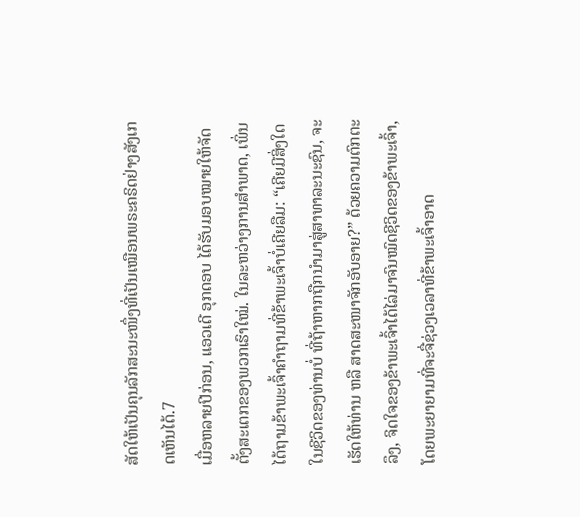ສັດໃຫ້ເປັນຄຸນລັກສະນະໜຶ່ງທີ່ເປັນເໝືອນພຣະຄຣິດຢ່າງສັງເກດເຫັນໄດ້.7
ເມື່ອຫລາຍປີກ່ອນ, ແອວເດີ ອຸກດອບ ໄດ້ຮັບມອບໝາຍໃຫ້ຈັດຕັ້ງສະເຕກຂອງພວກເຮົາໃໝ່. ໃນລະຫວ່າງການສຳພາດ, ເພິ່ນໄດ້ຖາມຂ້າພະເຈົ້າຄຳຖາມທີ່ຂ້າພະເຈົ້າບໍ່ເຄີຍລືມ: “ເຄີຍມີສິ່ງໃດໃນຊີວິດຂອງທ່ານບໍ່ ທີ່ຖ້າຫາກຖືກນຳມາສູ່ສາທາລະນະຊົນ, ຈະເຮັດໃຫ້ທ່ານ ຫລື ສາດສະໜາຈັກອັບອາຍ?” ດ້ວຍຄວາມຕົກຕະລຶງ, ຈິດໃຈຂອງຂ້າພະເຈົ້າໄດ້ໄລ່ມາຈົນໝົດຊີວິດຂອງຂ້າພະເຈົ້າ, ໂດຍພະຍາຍາມທີ່ຈະຈື່ຊ່ວງເວລາທີ່ຂ້າພະເຈົ້າອາດ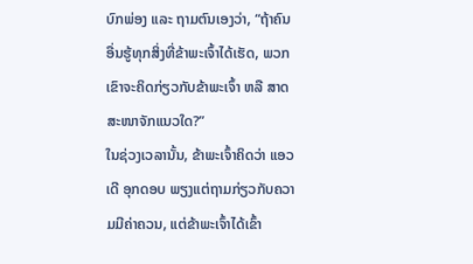ບົກພ່ອງ ແລະ ຖາມຕົນເອງວ່າ, “ຖ້າຄົນອື່ນຮູ້ທຸກສິ່ງທີ່ຂ້າພະເຈົ້າໄດ້ເຮັດ, ພວກເຂົາຈະຄິດກ່ຽວກັບຂ້າພະເຈົ້າ ຫລື ສາດສະໜາຈັກແນວໃດ?”
ໃນຊ່ວງເວລານັ້ນ, ຂ້າພະເຈົ້າຄິດວ່າ ແອວເດີ ອຸກດອບ ພຽງແຕ່ຖາມກ່ຽວກັບຄວາມມີຄ່າຄວນ, ແຕ່ຂ້າພະເຈົ້າໄດ້ເຂົ້າ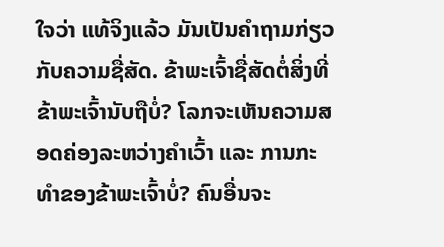ໃຈວ່າ ແທ້ຈິງແລ້ວ ມັນເປັນຄຳຖາມກ່ຽວກັບຄວາມຊື່ສັດ. ຂ້າພະເຈົ້າຊື່ສັດຕໍ່ສິ່ງທີ່ຂ້າພະເຈົ້ານັບຖືບໍ່? ໂລກຈະເຫັນຄວາມສອດຄ່ອງລະຫວ່າງຄຳເວົ້າ ແລະ ການກະທຳຂອງຂ້າພະເຈົ້າບໍ່? ຄົນອື່ນຈະ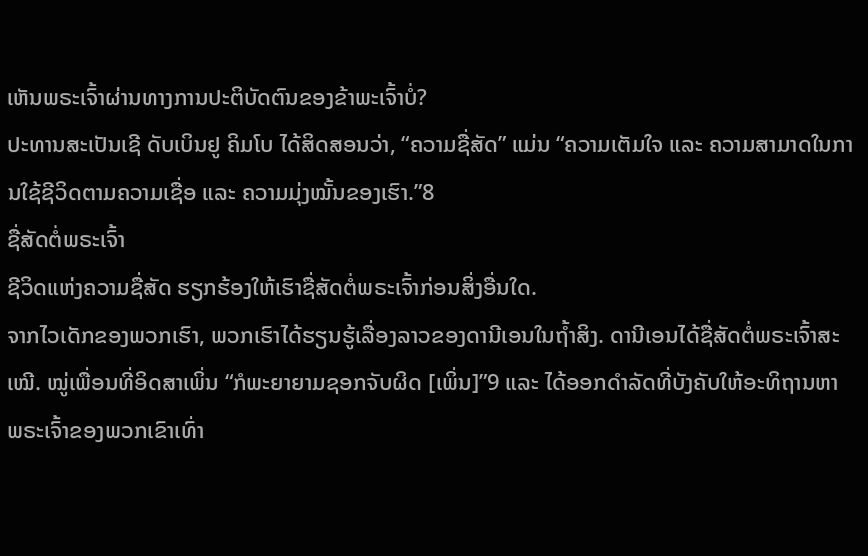ເຫັນພຣະເຈົ້າຜ່ານທາງການປະຕິບັດຕົນຂອງຂ້າພະເຈົ້າບໍ່?
ປະທານສະເປັນເຊີ ດັບເບິນຢູ ຄິມໂບ ໄດ້ສິດສອນວ່າ, “ຄວາມຊື່ສັດ” ແມ່ນ “ຄວາມເຕັມໃຈ ແລະ ຄວາມສາມາດໃນການໃຊ້ຊີວິດຕາມຄວາມເຊື່ອ ແລະ ຄວາມມຸ່ງໝັ້ນຂອງເຮົາ.”8
ຊື່ສັດຕໍ່ພຣະເຈົ້າ
ຊີວິດແຫ່ງຄວາມຊື່ສັດ ຮຽກຮ້ອງໃຫ້ເຮົາຊື່ສັດຕໍ່ພຣະເຈົ້າກ່ອນສິ່ງອື່ນໃດ.
ຈາກໄວເດັກຂອງພວກເຮົາ, ພວກເຮົາໄດ້ຮຽນຮູ້ເລື່ອງລາວຂອງດານີເອນໃນຖໍ້າສິງ. ດານີເອນໄດ້ຊື່ສັດຕໍ່ພຣະເຈົ້າສະເໝີ. ໝູ່ເພື່ອນທີ່ອິດສາເພິ່ນ “ກໍພະຍາຍາມຊອກຈັບຜິດ [ເພິ່ນ]”9 ແລະ ໄດ້ອອກດຳລັດທີ່ບັງຄັບໃຫ້ອະທິຖານຫາພຣະເຈົ້າຂອງພວກເຂົາເທົ່າ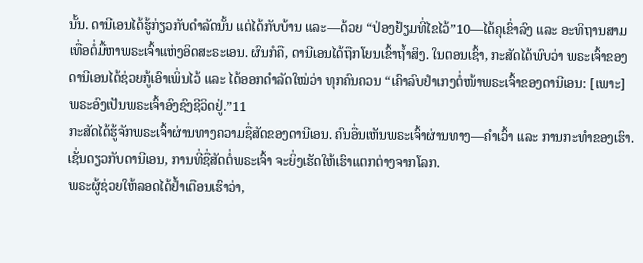ນັ້ນ. ດານີເອນໄດ້ຮູ້ກ່ຽວກັບດຳລັດນັ້ນ ແຕ່ໄດ້ກັບບ້ານ ແລະ—ດ້ວຍ “ປ່ອງຢ້ຽມທີ່ໄຂໄວ້”10—ໄດ້ຄຸເຂົ່າລົງ ແລະ ອະທິຖານສາມເທື່ອຕໍ່ມື້ຫາພຣະເຈົ້າແຫ່ງອິດສະຣະເອນ. ຜົນກໍຄື, ດານີເອນໄດ້ຖືກໂຍນເຂົ້າຖໍ້າສິງ. ໃນຕອນເຊົ້າ, ກະສັດໄດ້ພົບວ່າ ພຣະເຈົ້າຂອງດານີເອນໄດ້ຊ່ວຍກູ້ເອົາເພິ່ນໄວ້ ແລະ ໄດ້ອອກດຳລັດໃໝ່ວ່າ ທຸກຄົນຄວນ “ເຄົາລົບຢຳເກງຕໍ່ໜ້າພຣະເຈົ້າຂອງດານີເອນ: [ເພາະ] ພຣະອົງເປັນພຣະເຈົ້າອົງຊົງຊີວິດຢູ່.”11
ກະສັດໄດ້ຮູ້ຈັກພຣະເຈົ້າຜ່ານທາງຄວາມຊື່ສັດຂອງດານີເອນ. ຄົນອື່ນເຫັນພຣະເຈົ້າຜ່ານທາງ—ຄຳເວົ້າ ແລະ ການກະທຳຂອງເຮົາ. ເຊັ່ນດຽວກັບດານີເອນ, ການທີ່ຊື່ສັດຕໍ່ພຣະເຈົ້າ ຈະຍິ່ງເຮັດໃຫ້ເຮົາແຕກຕ່າງຈາກໂລກ.
ພຣະຜູ້ຊ່ວຍໃຫ້ລອດໄດ້ຢໍ້າເຕືອນເຮົາວ່າ,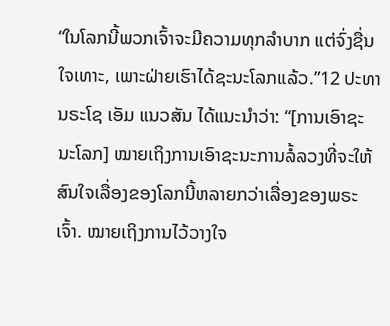“ໃນໂລກນີ້ພວກເຈົ້າຈະມີຄວາມທຸກລຳບາກ ແຕ່ຈົ່ງຊື່ນໃຈເທາະ, ເພາະຝ່າຍເຮົາໄດ້ຊະນະໂລກແລ້ວ.”12 ປະທານຣະໂຊ ເອັມ ແນວສັນ ໄດ້ແນະນຳວ່າ: “[ການເອົາຊະນະໂລກ] ໝາຍເຖິງການເອົາຊະນະການລໍ້ລວງທີ່ຈະໃຫ້ສົນໃຈເລື່ອງຂອງໂລກນີ້ຫລາຍກວ່າເລື່ອງຂອງພຣະເຈົ້າ. ໝາຍເຖິງການໄວ້ວາງໃຈ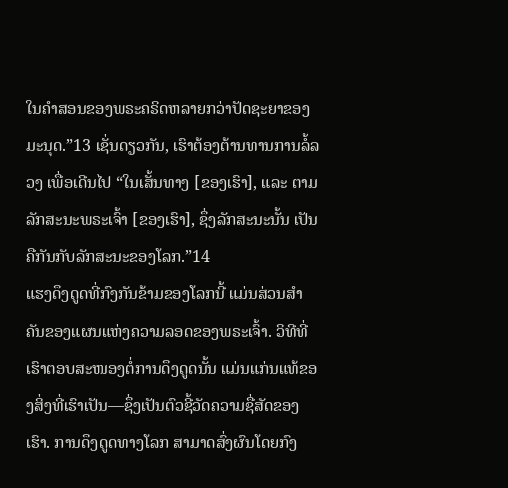ໃນຄຳສອນຂອງພຣະຄຣິດຫລາຍກວ່າປັດຊະຍາຂອງມະນຸດ.”13 ເຊັ່ນດຽວກັນ, ເຮົາຕ້ອງຕ້ານທານການລໍ້ລວງ ເພື່ອເດີນໄປ “ໃນເສັ້ນທາງ [ຂອງເຮົາ], ແລະ ຕາມລັກສະນະພຣະເຈົ້າ [ຂອງເຮົາ], ຊຶ່ງລັກສະນະນັ້ນ ເປັນຄືກັນກັບລັກສະນະຂອງໂລກ.”14
ແຮງດຶງດູດທີ່ກົງກັນຂ້າມຂອງໂລກນີ້ ແມ່ນສ່ວນສຳຄັນຂອງແຜນແຫ່ງຄວາມລອດຂອງພຣະເຈົ້າ. ວິທີທີ່ເຮົາຕອບສະໜອງຕໍ່ການດຶງດູດນັ້ນ ແມ່ນແກ່ນແທ້ຂອງສິ່ງທີ່ເຮົາເປັນ—ຊຶ່ງເປັນຕົວຊີ້ວັດຄວາມຊື່ສັດຂອງເຮົາ. ການດຶງດູດທາງໂລກ ສາມາດສົ່ງຜົນໂດຍກົງ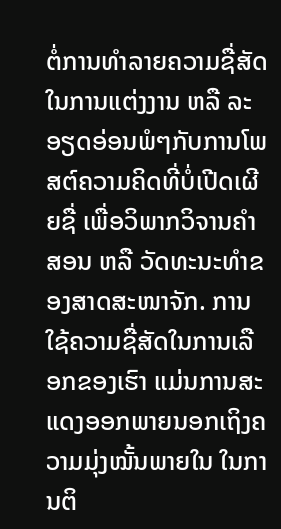ຕໍ່ການທຳລາຍຄວາມຊື່ສັດໃນການແຕ່ງງານ ຫລື ລະອຽດອ່ອນພໍໆກັບການໂພສຕ໌ຄວາມຄິດທີ່ບໍ່ເປີດເຜີຍຊື່ ເພື່ອວິພາກວິຈານຄຳສອນ ຫລື ວັດທະນະທຳຂອງສາດສະໜາຈັກ. ການໃຊ້ຄວາມຊື່ສັດໃນການເລືອກຂອງເຮົາ ແມ່ນການສະແດງອອກພາຍນອກເຖິງຄວາມມຸ່ງໝັ້ນພາຍໃນ ໃນການຕິ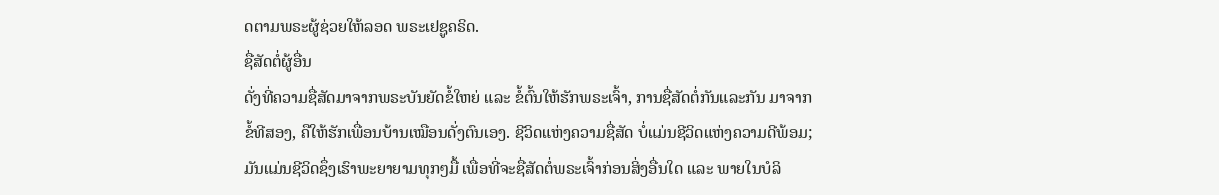ດຕາມພຣະຜູ້ຊ່ວຍໃຫ້ລອດ ພຣະເຢຊູຄຣິດ.
ຊື່ສັດຕໍ່ຜູ້ອື່ນ
ດັ່ງທີ່ຄວາມຊື່ສັດມາຈາກພຣະບັນຍັດຂໍ້ໃຫຍ່ ແລະ ຂໍ້ຕົ້ນໃຫ້ຮັກພຣະເຈົ້າ, ການຊື່ສັດຕໍ່ກັນແລະກັນ ມາຈາກຂໍ້ທີສອງ, ຄືໃຫ້ຮັກເພື່ອນບ້ານເໝືອນດັ່ງຕົນເອງ. ຊີວິດແຫ່ງຄວາມຊື່ສັດ ບໍ່ແມ່ນຊີວິດແຫ່ງຄວາມດີພ້ອມ; ມັນແມ່ນຊີວິດຊຶ່ງເຮົາພະຍາຍາມທຸກໆມື້ ເພື່ອທີ່ຈະຊື່ສັດຕໍ່ພຣະເຈົ້າກ່ອນສິ່ງອື່ນໃດ ແລະ ພາຍໃນບໍລິ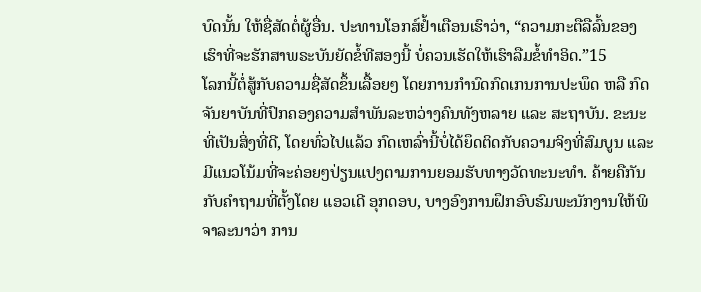ບົດນັ້ນ ໃຫ້ຊື່ສັດຕໍ່ຜູ້ອື່ນ. ປະທານໂອກສ໌ຢໍ້າເຕືອນເຮົາວ່າ, “ຄວາມກະຕືລືລົ້ນຂອງເຮົາທີ່ຈະຮັກສາພຣະບັນຍັດຂໍ້ທີສອງນີ້ ບໍ່ຄວນເຮັດໃຫ້ເຮົາລືມຂໍ້ທຳອິດ.”15
ໂລກນີ້ຕໍ່ສູ້ກັບຄວາມຊື່ສັດຂຶ້ນເລື້ອຍໆ ໂດຍການກຳນົດກົດເກນການປະພຶດ ຫລື ກົດຈັນຍາບັນທີ່ປົກຄອງຄວາມສຳພັນລະຫວ່າງຄົນທັງຫລາຍ ແລະ ສະຖາບັນ. ຂະນະທີ່ເປັນສິ່ງທີ່ດີ, ໂດຍທົ່ວໄປແລ້ວ ກົດເຫລົ່ານີ້ບໍ່ໄດ້ຍຶດຕິດກັບຄວາມຈິງທີ່ສົມບູນ ແລະ ມີແນວໂນ້ມທີ່ຈະຄ່ອຍໆປ່ຽນແປງຕາມການຍອມຮັບທາງວັດທະນະທຳ. ຄ້າຍຄືກັນກັບຄຳຖາມທີ່ຕັ້ງໂດຍ ແອວເດີ ອຸກດອບ, ບາງອົງການຝຶກອົບຮົມພະນັກງານໃຫ້ພິຈາລະນາວ່າ ການ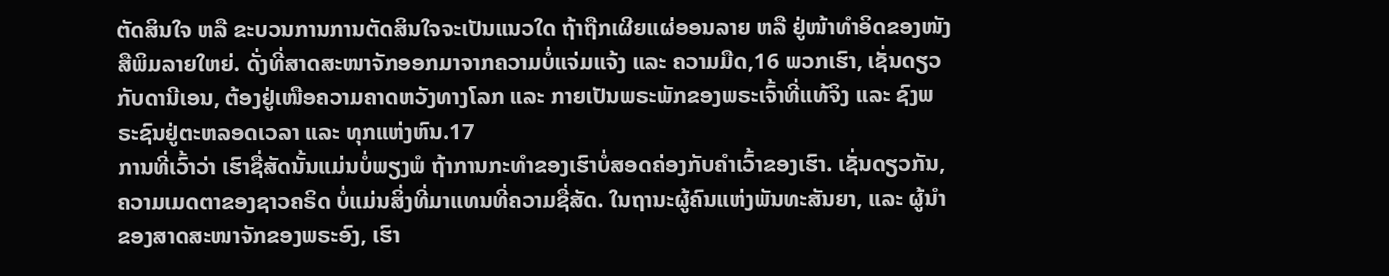ຕັດສິນໃຈ ຫລື ຂະບວນການການຕັດສິນໃຈຈະເປັນແນວໃດ ຖ້າຖືກເຜີຍແຜ່ອອນລາຍ ຫລື ຢູ່ໜ້າທຳອິດຂອງໜັງສືພິມລາຍໃຫຍ່. ດັ່ງທີ່ສາດສະໜາຈັກອອກມາຈາກຄວາມບໍ່ແຈ່ມແຈ້ງ ແລະ ຄວາມມືດ,16 ພວກເຮົາ, ເຊັ່ນດຽວກັບດານີເອນ, ຕ້ອງຢູ່ເໜືອຄວາມຄາດຫວັງທາງໂລກ ແລະ ກາຍເປັນພຣະພັກຂອງພຣະເຈົ້າທີ່ແທ້ຈິງ ແລະ ຊົງພຣະຊົນຢູ່ຕະຫລອດເວລາ ແລະ ທຸກແຫ່ງຫົນ.17
ການທີ່ເວົ້າວ່າ ເຮົາຊື່ສັດນັ້ນແມ່ນບໍ່ພຽງພໍ ຖ້າການກະທຳຂອງເຮົາບໍ່ສອດຄ່ອງກັບຄຳເວົ້າຂອງເຮົາ. ເຊັ່ນດຽວກັນ, ຄວາມເມດຕາຂອງຊາວຄຣິດ ບໍ່ແມ່ນສິ່ງທີ່ມາແທນທີ່ຄວາມຊື່ສັດ. ໃນຖານະຜູ້ຄົນແຫ່ງພັນທະສັນຍາ, ແລະ ຜູ້ນຳຂອງສາດສະໜາຈັກຂອງພຣະອົງ, ເຮົາ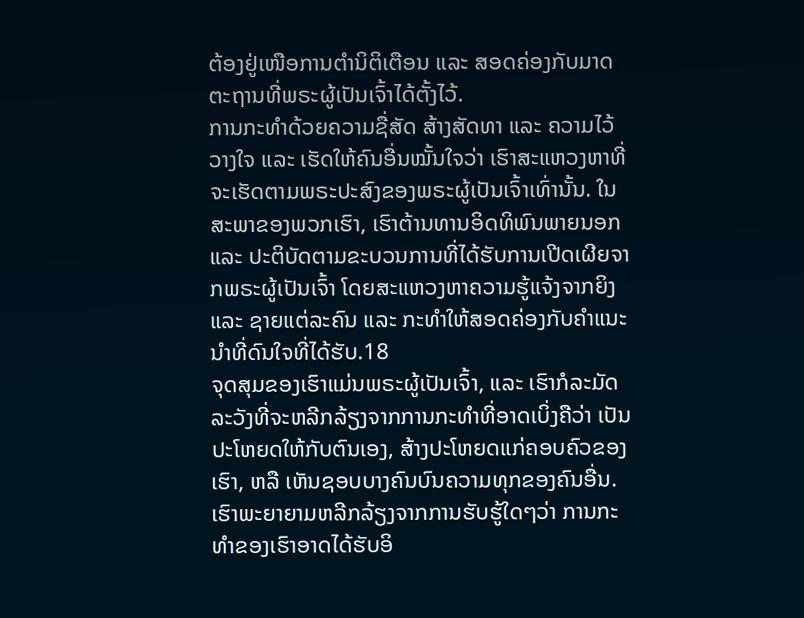ຕ້ອງຢູ່ເໜືອການຕຳນິຕິເຕືອນ ແລະ ສອດຄ່ອງກັບມາດຕະຖານທີ່ພຣະຜູ້ເປັນເຈົ້າໄດ້ຕັ້ງໄວ້.
ການກະທຳດ້ວຍຄວາມຊື່ສັດ ສ້າງສັດທາ ແລະ ຄວາມໄວ້ວາງໃຈ ແລະ ເຮັດໃຫ້ຄົນອື່ນໝັ້ນໃຈວ່າ ເຮົາສະແຫວງຫາທີ່ຈະເຮັດຕາມພຣະປະສົງຂອງພຣະຜູ້ເປັນເຈົ້າເທົ່ານັ້ນ. ໃນສະພາຂອງພວກເຮົາ, ເຮົາຕ້ານທານອິດທິພົນພາຍນອກ ແລະ ປະຕິບັດຕາມຂະບວນການທີ່ໄດ້ຮັບການເປີດເຜີຍຈາກພຣະຜູ້ເປັນເຈົ້າ ໂດຍສະແຫວງຫາຄວາມຮູ້ແຈ້ງຈາກຍິງ ແລະ ຊາຍແຕ່ລະຄົນ ແລະ ກະທຳໃຫ້ສອດຄ່ອງກັບຄຳແນະນຳທີ່ດົນໃຈທີ່ໄດ້ຮັບ.18
ຈຸດສຸມຂອງເຮົາແມ່ນພຣະຜູ້ເປັນເຈົ້າ, ແລະ ເຮົາກໍລະມັດລະວັງທີ່ຈະຫລີກລ້ຽງຈາກການກະທຳທີ່ອາດເບິ່ງຄືວ່າ ເປັນປະໂຫຍດໃຫ້ກັບຕົນເອງ, ສ້າງປະໂຫຍດແກ່ຄອບຄົວຂອງເຮົາ, ຫລື ເຫັນຊອບບາງຄົນບົນຄວາມທຸກຂອງຄົນອື່ນ. ເຮົາພະຍາຍາມຫລີກລ້ຽງຈາກການຮັບຮູ້ໃດໆວ່າ ການກະທຳຂອງເຮົາອາດໄດ້ຮັບອິ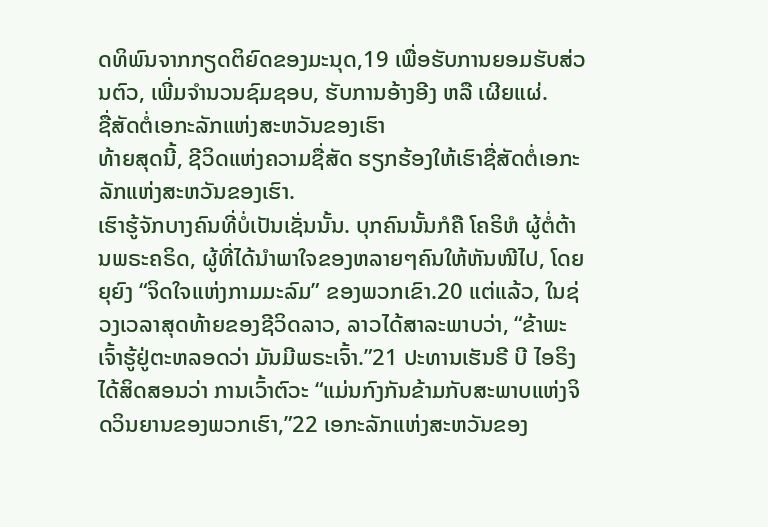ດທິພົນຈາກກຽດຕິຍົດຂອງມະນຸດ,19 ເພື່ອຮັບການຍອມຮັບສ່ວນຕົວ, ເພີ່ມຈຳນວນຊົມຊອບ, ຮັບການອ້າງອີງ ຫລື ເຜີຍແຜ່.
ຊື່ສັດຕໍ່ເອກະລັກແຫ່ງສະຫວັນຂອງເຮົາ
ທ້າຍສຸດນີ້, ຊີວິດແຫ່ງຄວາມຊື່ສັດ ຮຽກຮ້ອງໃຫ້ເຮົາຊື່ສັດຕໍ່ເອກະລັກແຫ່ງສະຫວັນຂອງເຮົາ.
ເຮົາຮູ້ຈັກບາງຄົນທີ່ບໍ່ເປັນເຊັ່ນນັ້ນ. ບຸກຄົນນັ້ນກໍຄື ໂຄຣິຫໍ ຜູ້ຕໍ່ຕ້ານພຣະຄຣິດ, ຜູ້ທີ່ໄດ້ນຳພາໃຈຂອງຫລາຍໆຄົນໃຫ້ຫັນໜີໄປ, ໂດຍຍຸຍົງ “ຈິດໃຈແຫ່ງກາມມະລົມ” ຂອງພວກເຂົາ.20 ແຕ່ແລ້ວ, ໃນຊ່ວງເວລາສຸດທ້າຍຂອງຊີວິດລາວ, ລາວໄດ້ສາລະພາບວ່າ, “ຂ້າພະເຈົ້າຮູ້ຢູ່ຕະຫລອດວ່າ ມັນມີພຣະເຈົ້າ.”21 ປະທານເຮັນຣີ ບີ ໄອຣິງ ໄດ້ສິດສອນວ່າ ການເວົ້າຕົວະ “ແມ່ນກົງກັນຂ້າມກັບສະພາບແຫ່ງຈິດວິນຍານຂອງພວກເຮົາ,”22 ເອກະລັກແຫ່ງສະຫວັນຂອງ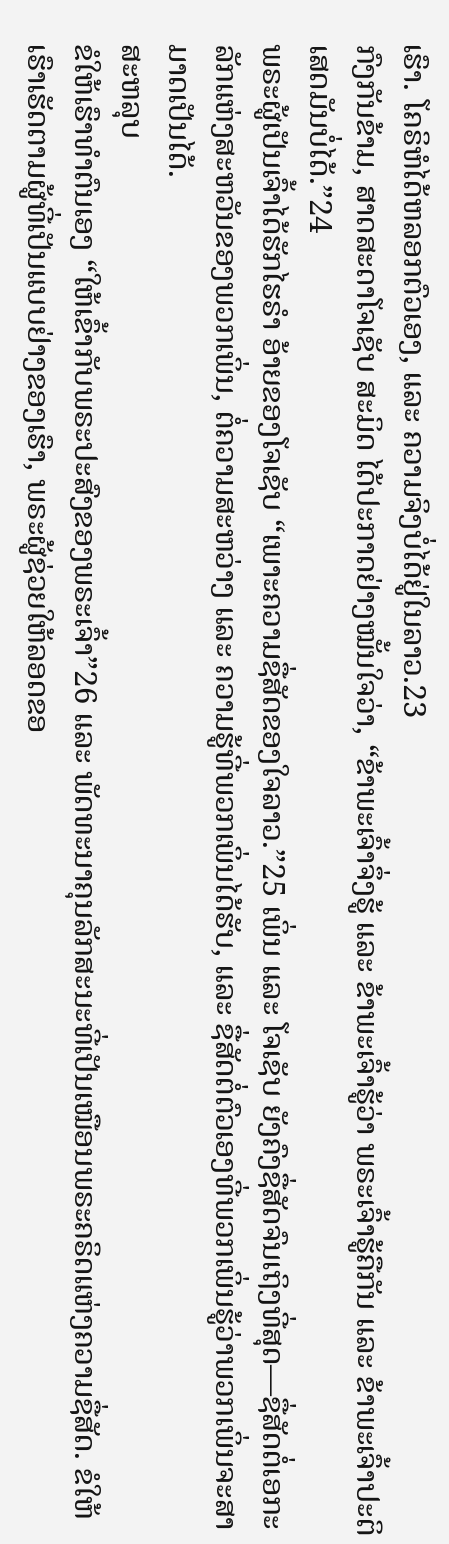ເຮົາ. ໂຄຣິຫໍໄດ້ຫລອກຕົວເອງ, ແລະ ຄວາມຈິງບໍ່ໄດ້ຢູ່ໃນລາວ.23
ກົງກັນຂ້າມ, ສາດສະດາໂຈເຊັບ ສະມິດ ໄດ້ປະກາດຢ່າງໝັ້ນໃຈວ່າ, “ຂ້າພະເຈົ້າຈຶ່ງຮູ້ ແລະ ຂ້າພະເຈົ້າຮູ້ວ່າ ພຣະເຈົ້າຮູ້ຄືກັນ ແລະ ຂ້າພະເຈົ້າປະຕິເສດມັນບໍ່ໄດ້.”24
ພຣະຜູ້ເປັນເຈົ້າໄດ້ຮັກໄຮຣຳ ອ້າຍຂອງໂຈເຊັບ “ເພາະຄວາມຊື່ສັດຂອງໃຈລາວ.”25 ເພິ່ນ ແລະ ໂຈເຊັບ ຍັງຄົງຊື່ສັດຈົນເຖິງທີ່ສຸດ—ຊື່ສັດຕໍ່ເອກະລັກແຫ່ງສະຫວັນຂອງພວກເພິ່ນ, ຕໍ່ຄວາມສະຫວ່າງ ແລະ ຄວາມຮູ້ທີ່ພວກເພິ່ນໄດ້ຮັບ, ແລະ ຊື່ສັດຕໍ່ຕົວເອງທີ່ພວກເພິ່ນຮູ້ວ່າພວກເພິ່ນຈະສາມາດເປັນໄດ້.
ສະຫລຸບ
ຂໍໃຫ້ເຮົາທຳຕົນເອງ “ໃຫ້ເຂົ້າກັບພຣະປະສົງຂອງພຣະເຈົ້າ”26 ແລະ ພັດທະນາຄຸນລັກສະນະທີ່ເປັນເໝືອນພຣະຄຣິດແຫ່ງຄວາມຊື່ສັດ. ຂໍໃຫ້ເຮົາເຮັດຕາມຜູ້ທີ່ເປັນແບບຢ່າງຂອງເຮົາ, ພຣະຜູ້ຊ່ວຍໃຫ້ລອດຂອ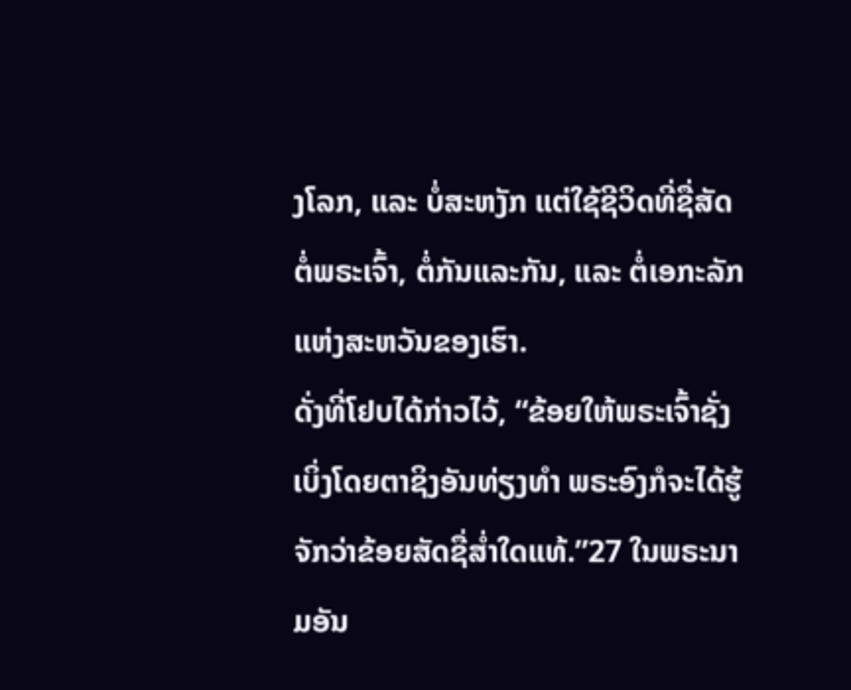ງໂລກ, ແລະ ບໍ່ສະຫງັກ ແຕ່ໃຊ້ຊີວິດທີ່ຊື່ສັດຕໍ່ພຣະເຈົ້າ, ຕໍ່ກັນແລະກັນ, ແລະ ຕໍ່ເອກະລັກແຫ່ງສະຫວັນຂອງເຮົາ.
ດັ່ງທີ່ໂຢບໄດ້ກ່າວໄວ້, “ຂ້ອຍໃຫ້ພຣະເຈົ້າຊັ່ງເບິ່ງໂດຍຕາຊິງອັນທ່ຽງທຳ ພຣະອົງກໍຈະໄດ້ຮູ້ຈັກວ່າຂ້ອຍສັດຊື່ສໍ່າໃດແທ້.”27 ໃນພຣະນາມອັນ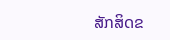ສັກສິດຂ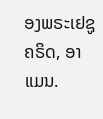ອງພຣະເຢຊູຄຣິດ, ອາແມນ.